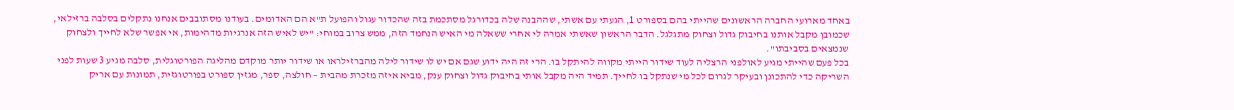באחד מארועי החברה הראשונים שהייתי בהם בספורט 1, הגעתי עם אשתי, שההבנה שלה בכדורגל מסתכמת בזה שהכדור עגול והפועל ת"א הם האדומים. בעודנו מסתובבים אנחנו נתקלים בסלבה ברזילאי, שכמובן מקבל אותנו בחיבוק גדול וצחוק מתגלגל. הדבר הראשון שאשתי אמרה לי אחרי ששאלה מי האיש הנחמד הזה, ממש צרוב במוחי: "יש לאיש הזה אנרגיות מדהימות, אי אפשר שלא לחייך ולצחוק שנמצאים בסביבתו".
בכל פעם שהייתי מגיע לאולפני הרצליה לעוד שידור הייתי מקווה להיתקל בו. הרי זה היה ידוע שגם אם יש לו שידור לילה מהברזילראו או שידור יותר מוקדם מהליגה הפורטוגלית, סלבה מגיע 3 שעות לפני השריקה כדי להתכונן ובעיקר לגרום לכל מי שנתקל בו לחייך. תמיד היה מקבל אותי בחיבוק גדול וצחוק ענק, מביא איזה מזכרת מהבית – חולצה, ספר, מגזין ספורט בפורטוגזית, תמונות עם אריק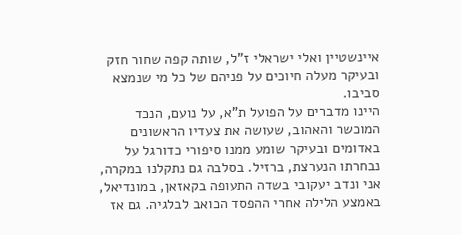איינשטיין ואלי ישראלי ז"ל, שותה קפה שחור חזק ובעיקר מעלה חיוכים על פניהם של כל מי שנמצא סביבו.
היינו מדברים על הפועל ת"א, על נועם, הנכד המוכשר והאהוב, שעושה את צעדיו הראשונים באדומים ובעיקר שומע ממנו סיפורי כדורגל על נבחרתו הנערצת, ברזיל. בסלבה גם נתקלנו במקרה, אני ונדב יעקובי בשדה התעופה בקאזאן, במונדיאל, באמצע הלילה אחרי ההפסד הכואב לבלגיה. גם אז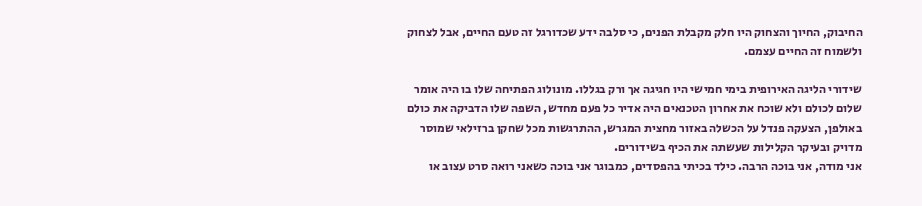החיבוק, החיוך והצחוק היו חלק מקבלת הפנים, כי סלבה ידע שכדורגל זה טעם החיים, אבל לצחוק ולשמוח זה החיים עצמם.

שידורי הליגה האירופית בימי חמישי היו חגיגה אך ורק בגללו. מונולוג הפתיחה שלו בו היה אומר שלום לכולם ולא שוכח את אחרון הטכנאים היה אדיר כל פעם מחדש, השפה שלו הדביקה את כולם באולפן, הצעקה פנדל על הכשלה באזור מחצית המגרש, ההתרגשות מכל שחקן ברזילאי שמוסר מדויק ובעיקר הקלילות שעשתה את הכיף בשידורים.
אני מודה, אני בוכה הרבה. כילד בכיתי בהפסדים, כמבוגר אני בוכה כשאני רואה סרט עצוב או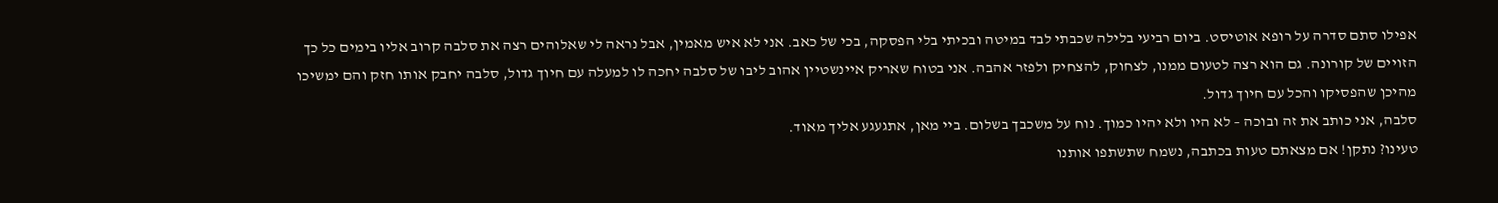אפילו סתם סדרה על רופא אוטיסט. ביום רביעי בלילה שכבתי לבד במיטה ובכיתי בלי הפסקה, בכי של כאב. אני לא איש מאמין, אבל נראה לי שאלוהים רצה את סלבה קרוב אליו בימים כל כך הזויים של קורונה. גם הוא רצה לטעום ממנו, לצחוק, להצחיק ולפזר אהבה. אני בטוח שאריק איינשטיין אהוב ליבו של סלבה יחכה לו למעלה עם חיוך גדול, סלבה יחבק אותו חזק והם ימשיכו מהיכן שהפסיקו והכל עם חיוך גדול.
סלבה, אני כותב את זה ובוכה – לא היו ולא יהיו כמוך. נוח על משכבך בשלום. ביי מאן, אתגעגע אליך מאוד.
טעינו? נתקן! אם מצאתם טעות בכתבה, נשמח שתשתפו אותנו